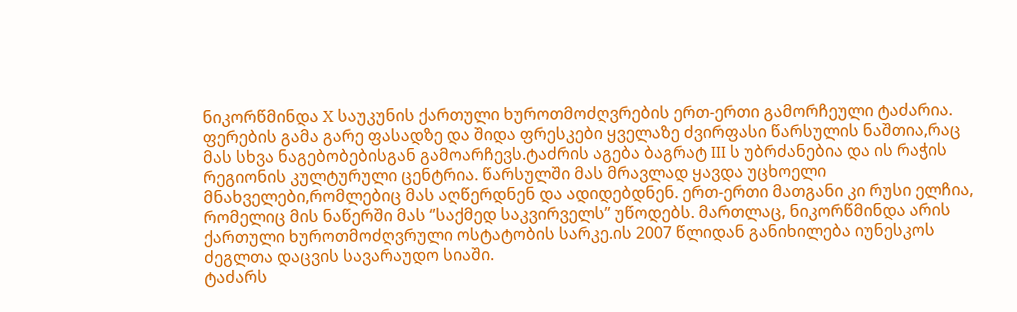ნიკორწმინდა X საუკუნის ქართული ხუროთმოძღვრების ერთ-ერთი გამორჩეული ტაძარია. ფერების გამა გარე ფასადზე და შიდა ფრესკები ყველაზე ძვირფასი წარსულის ნაშთია,რაც მას სხვა ნაგებობებისგან გამოარჩევს.ტაძრის აგება ბაგრატ III ს უბრძანებია და ის რაჭის რეგიონის კულტურული ცენტრია. წარსულში მას მრავლად ყავდა უცხოელი მნახველები,რომლებიც მას აღწერდნენ და ადიდებდნენ. ერთ-ერთი მათგანი კი რუსი ელჩია, რომელიც მის ნაწერში მას ‘’საქმედ საკვირველს’’ უწოდებს. მართლაც, ნიკორწმინდა არის ქართული ხუროთმოძღვრული ოსტატობის სარკე.ის 2007 წლიდან განიხილება იუნესკოს ძეგლთა დაცვის სავარაუდო სიაში.
ტაძარს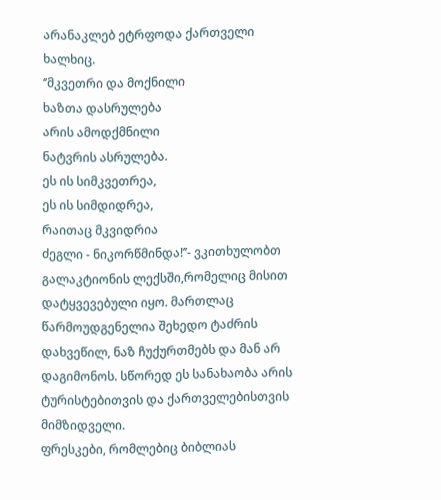არანაკლებ ეტრფოდა ქართველი ხალხიც.
‘’მკვეთრი და მოქნილი
ხაზთა დასრულება
არის ამოდქმნილი
ნატვრის ასრულება.
ეს ის სიმკვეთრეა,
ეს ის სიმდიდრეა,
რაითაც მკვიდრია
ძეგლი - ნიკორწმინდა!’’- ვკითხულობთ გალაკტიონის ლექსში,რომელიც მისით დატყვევებული იყო. მართლაც წარმოუდგენელია შეხედო ტაძრის დახვეწილ, ნაზ ჩუქურთმებს და მან არ დაგიმონოს. სწორედ ეს სანახაობა არის ტურისტებითვის და ქართველებისთვის მიმზიდველი.
ფრესკები, რომლებიც ბიბლიას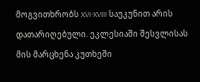მოგვითხრობს XVI-XVIII საუკუნით არის დათარიღებული. ეკლესიაში შესვლისას მის მარცხენა კუთხეში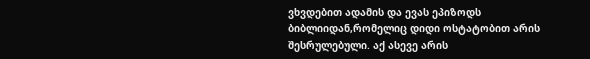ვხვდებით ადამის და ევას ეპიზოდს ბიბლიიდან,რომელიც დიდი ოსტატობით არის შესრულებული. აქ ასევე არის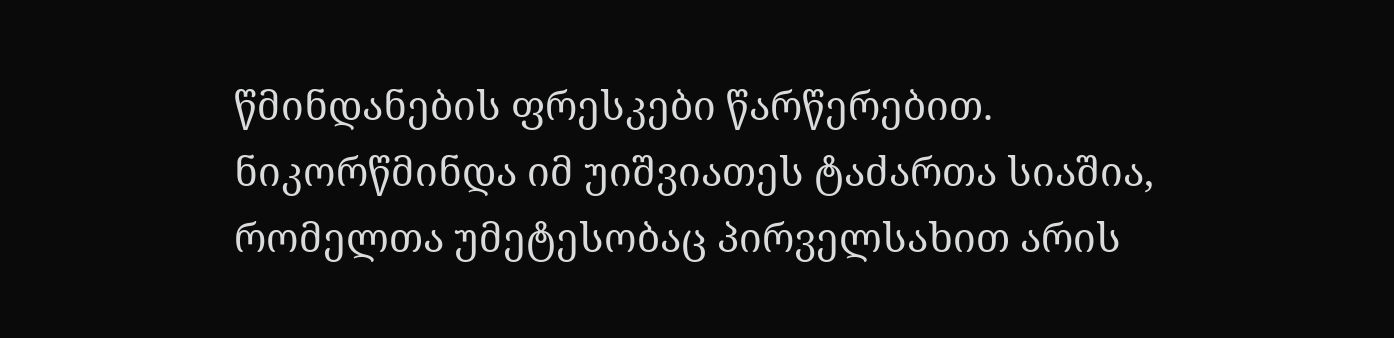წმინდანების ფრესკები წარწერებით.
ნიკორწმინდა იმ უიშვიათეს ტაძართა სიაშია, რომელთა უმეტესობაც პირველსახით არის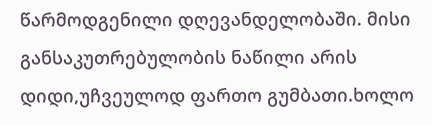წარმოდგენილი დღევანდელობაში. მისი განსაკუთრებულობის ნაწილი არის დიდი,უჩვეულოდ ფართო გუმბათი.ხოლო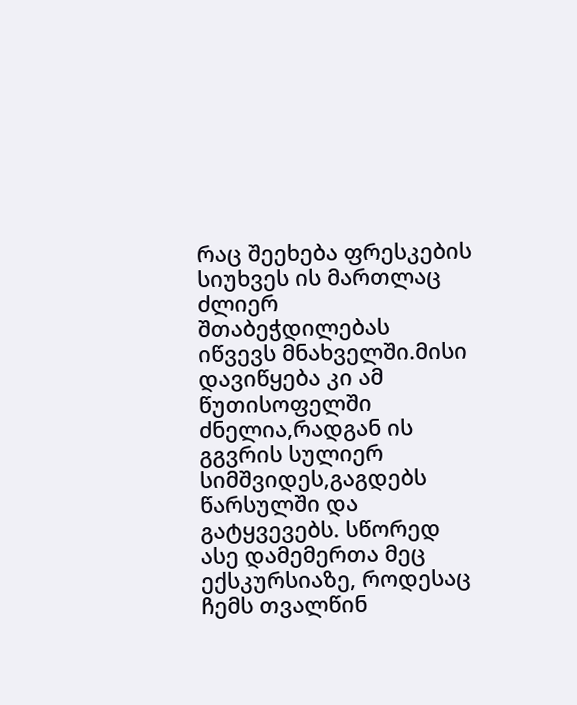რაც შეეხება ფრესკების სიუხვეს ის მართლაც ძლიერ შთაბეჭდილებას იწვევს მნახველში.მისი დავიწყება კი ამ წუთისოფელში ძნელია,რადგან ის გგვრის სულიერ სიმშვიდეს,გაგდებს წარსულში და გატყვევებს. სწორედ ასე დამემერთა მეც ექსკურსიაზე, როდესაც ჩემს თვალწინ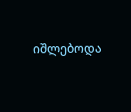იშლებოდა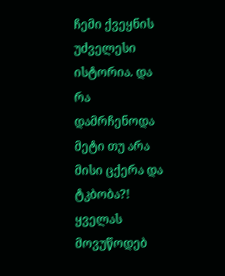ჩემი ქვეყნის უძველესი ისტორია. და რა დამრჩენოდა მეტი თუ არა მისი ცქერა და ტკბობა?!
ყველას მოვუწოდებ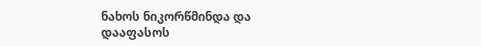ნახოს ნიკორწმინდა და დააფასოს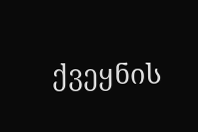ქვეყნის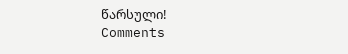წარსული!
Comments